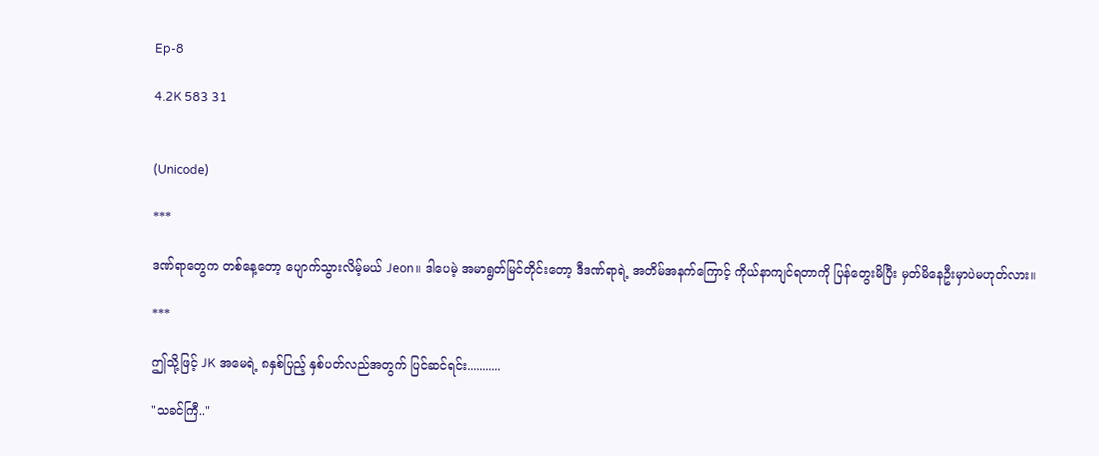Ep-8

4.2K 583 31


(Unicode)

***

ဒဏ်ရာတွေက တစ်နေ့တော့ ပျောက်သွားလိမ့်မယ် Jeon။ ဒါပေမဲ့ အမာရွတ်မြင်တိုင်းတော့ ဒီဒဏ်ရာရဲ့ အတိမ်အနက်ကြောင့် ကိုယ်နာကျင်ရတာကို ပြန်တွေးမိပြီး မှတ်မိနေဦးမှာပဲမဟုတ်လား။

***

ဤသို့ဖြင့် JK အမေရဲ့ ၈နှစ်ပြည့် နှစ်ပတ်လည်အတွက် ပြင်ဆင်ရင်း...........

"သခင်ကြီ.."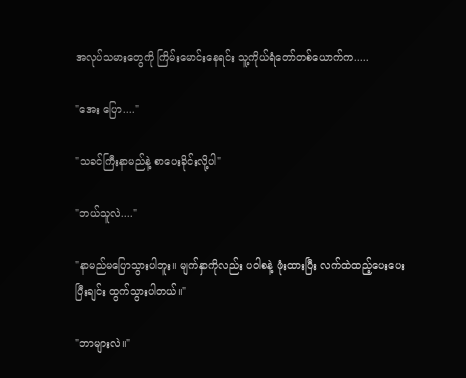အလုပ်သမားတွေကို ကြိမ်းမောင်းနေရင်း သူ့ကိုယ်ရံတော်တစ်ယောက်က.....

"အေး ပြော...."

"သခင်ကြီးနာမည်နဲ့ စာပေးခိုင်းလို့ပါ"

"ဘယ်သူလဲ...."

"နာမည်‌မပြောသွားပါဘူး။ မျက်နှာကိုလည်း ပဝါစနဲ့ ဖုံးထားပြီး လက်ထဲထည့်ပေးပေးပြီးချင်း ထွက်သွားပါတယ်။"

"ဘာများလဲ။"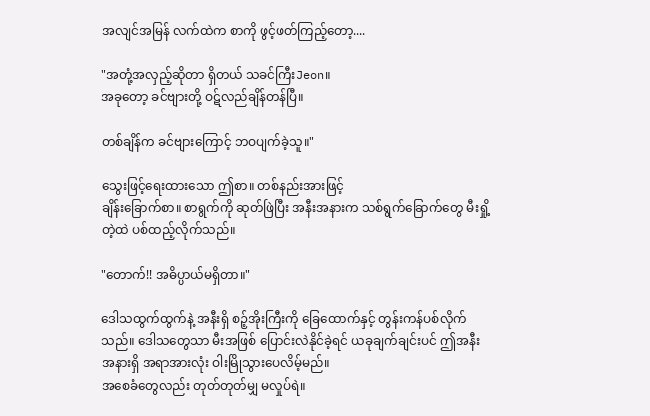အလျင်အမြန် လက်ထဲက စာကို ဖွင့်ဖတ်ကြည့်တော့....

"အတုံ့အလှည့်ဆိုတာ ရှိတယ် သခင်ကြီးJeon။
အခုတော့ ခင်ဗျားတို့ ဝဋ်လည်ချိန်တန်ပြီ။

တစ်ချိန်က ခင်ဗျားကြောင့် ဘဝပျက်ခဲ့သူ။"

သွေးဖြင့်ရေးထားသော ဤစာ။ တစ်နည်းအားဖြင့်
ချိန်းခြောက်စာ။ စာရွက်ကို ဆုတ်ဖြဲပြီး အနီးအနားက သစ်ရွက်ခြောက်တွေ မီးရှို့တဲ့ထဲ ပစ်ထည့်လိုက်သည်။

"တောက်!! အဓိပ္ပာယ်မရှိတာ။"

ဒေါသထွက်ထွက်နဲ့ အနီးရှိ စဉ့်အိုးကြီးကို ခြေထောက်နှင့် တွန်းကန်ပစ်လိုက်သည်။ ဒေါသတွေသာ မီးအဖြစ် ပြောင်းလဲနိုင်ခဲ့ရင် ယခုချက်ချင်းပင် ဤအနီးအနားရှိ အရာအားလုံး ဝါးမြိုသွားပေလိမ့်မည်။
အစေခံတွေလည်း တုတ်တုတ်မျှ မလှုပ်ရဲ။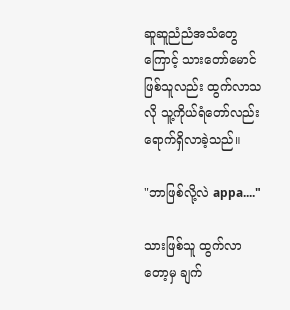ဆူဆူညံညံအသံတွေကြောင့် သားတော်မောင်ဖြစ်သူလည်း ထွက်လာသလို သူ့ကိုယ်ရံတော်လည်း ရောက်ရှိလာခဲ့သည်။

"ဘာဖြစ်လို့လဲ appa...."

သားဖြစ်သူ ထွက်လာတော့မှ ချက်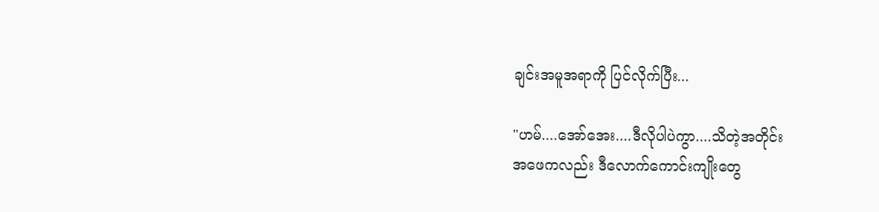ချင်းအမူအရာကို ပြင်လိုက်ပြီး...

"ဟမ်....အော်အေး....ဒီလိုပါပဲကွာ....သိတဲ့အတိုင်း
အဖေကလည်း ဒီလောက်ကောင်းကျိုးတွေ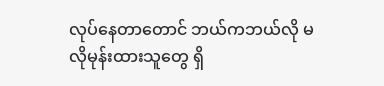လုပ်နေတာတောင် ဘယ်ကဘယ်လို မလိုမုန်းထားသူတွေ ရှိ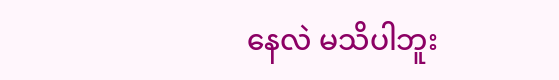နေလဲ မသိပါဘူး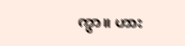ကွာ။ ဟား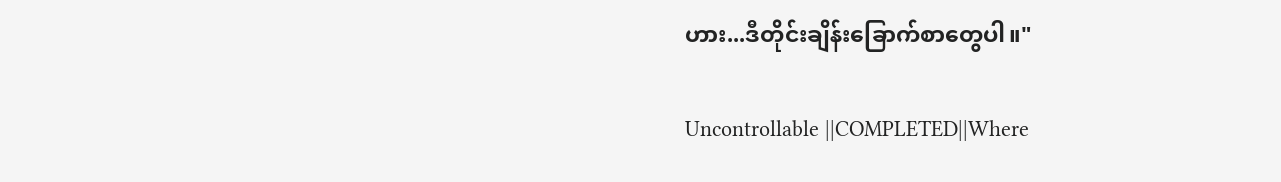ဟား...ဒီတိုင်းချိန်းခြောက်စာတွေပါ။"

Uncontrollable ||COMPLETED||Where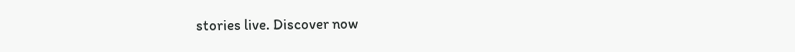stories live. Discover now